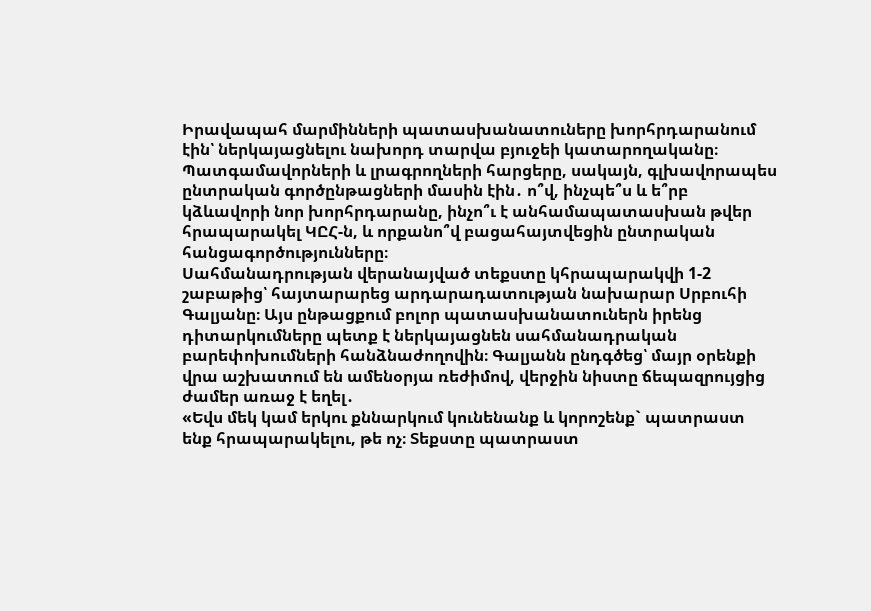Իրավապահ մարմինների պատասխանատուները խորհրդարանում էին՝ ներկայացնելու նախորդ տարվա բյուջեի կատարողականը։ Պատգամավորների և լրագրողների հարցերը, սակայն, գլխավորապես ընտրական գործընթացների մասին էին․ ո՞վ, ինչպե՞ս և ե՞րբ կձևավորի նոր խորհրդարանը, ինչո՞ւ է անհամապատասխան թվեր հրապարակել ԿԸՀ-ն, և որքանո՞վ բացահայտվեցին ընտրական հանցագործությունները։
Սահմանադրության վերանայված տեքստը կհրապարակվի 1-2 շաբաթից՝ հայտարարեց արդարադատության նախարար Սրբուհի Գալյանը։ Այս ընթացքում բոլոր պատասխանատուներն իրենց դիտարկումները պետք է ներկայացնեն սահմանադրական բարեփոխումների հանձնաժողովին։ Գալյանն ընդգծեց՝ մայր օրենքի վրա աշխատում են ամենօրյա ռեժիմով, վերջին նիստը ճեպազրույցից ժամեր առաջ է եղել․
«Եվս մեկ կամ երկու քննարկում կունենանք և կորոշենք` պատրաստ ենք հրապարակելու, թե ոչ։ Տեքստը պատրաստ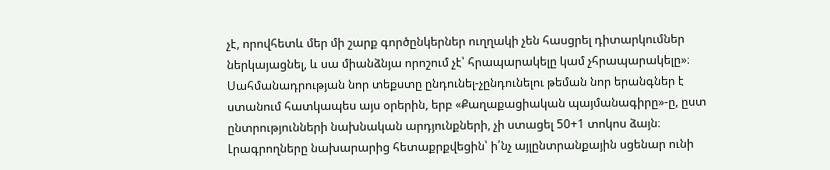չէ, որովհետև մեր մի շարք գործընկերներ ուղղակի չեն հասցրել դիտարկումներ ներկայացնել, և սա միանձնյա որոշում չէ՝ հրապարակելը կամ չհրապարակելը»։
Սահմանադրության նոր տեքստը ընդունել-չընդունելու թեման նոր երանգներ է ստանում հատկապես այս օրերին, երբ «Քաղաքացիական պայմանագիրը»-ը, ըստ ընտրությունների նախնական արդյունքների, չի ստացել 50+1 տոկոս ձայն։ Լրագրողները նախարարից հետաքրքվեցին՝ ի՛նչ այլընտրանքային սցենար ունի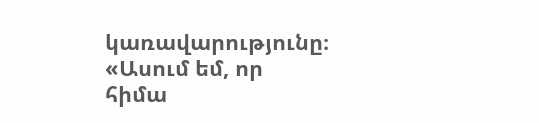կառավարությունը։
«Ասում եմ, որ հիմա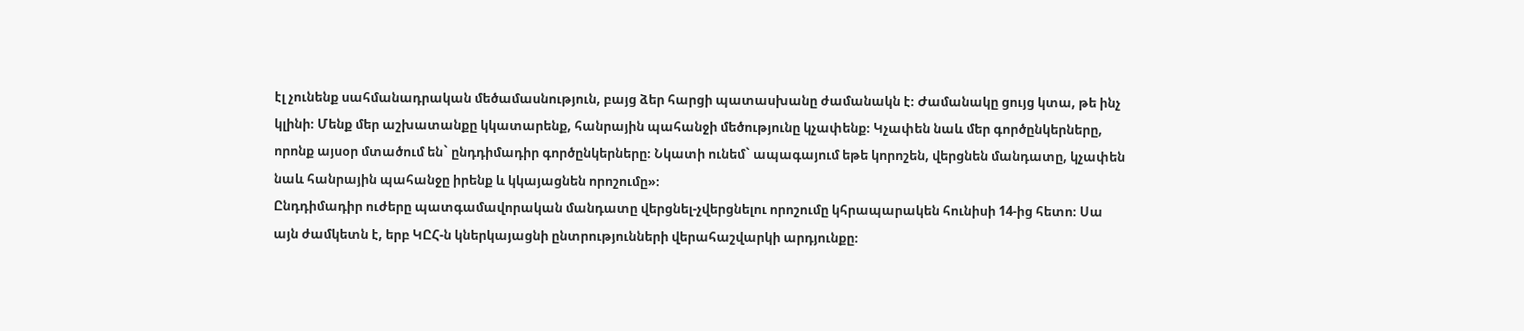էլ չունենք սահմանադրական մեծամասնություն, բայց ձեր հարցի պատասխանը ժամանակն է։ Ժամանակը ցույց կտա, թե ինչ կլինի։ Մենք մեր աշխատանքը կկատարենք, հանրային պահանջի մեծությունը կչափենք։ Կչափեն նաև մեր գործընկերները, որոնք այսօր մտածում են` ընդդիմադիր գործընկերները։ Նկատի ունեմ` ապագայում եթե կորոշեն, վերցնեն մանդատը, կչափեն նաև հանրային պահանջը իրենք և կկայացնեն որոշումը»։
Ընդդիմադիր ուժերը պատգամավորական մանդատը վերցնել-չվերցնելու որոշումը կհրապարակեն հունիսի 14-ից հետո։ Սա այն ժամկետն է, երբ ԿԸՀ-ն կներկայացնի ընտրությունների վերահաշվարկի արդյունքը։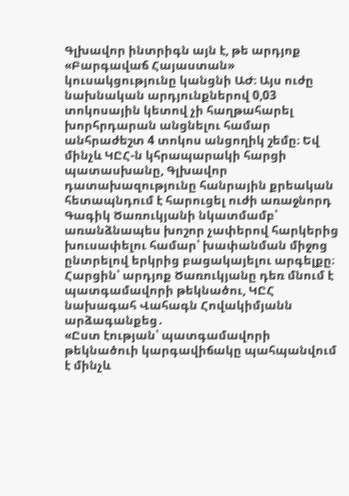Գլխավոր ինտրիգն այն է, թե արդյոք «Բարգավաճ Հայաստան» կուսակցությունը կանցնի ԱԺ։ Այս ուժը նախնական արդյունքներով 0,03 տոկոսային կետով չի հաղթահարել խորհրդարան անցնելու համար անհրաժեշտ 4 տոկոս անցողիկ շեմը։ Եվ մինչև ԿԸՀ-ն կհրապարակի հարցի պատասխանը, Գլխավոր դատախազությունը հանրային քրեական հետապնդում է հարուցել ուժի առաջնորդ Գագիկ Ծառուկյանի նկատմամբ՝ առանձնապես խոշոր չափերով հարկերից խուսափելու համար՝ խափանման միջոց ընտրելով երկրից բացակայելու արգելքը։ Հարցին՝ արդյոք Ծառուկյանը դեռ մնում է պատգամավորի թեկնածու, ԿԸՀ նախագահ Վահագն Հովակիմյանն արձագանքեց․
«Ըստ էության՝ պատգամավորի թեկնածուի կարգավիճակը պահպանվում է մինչև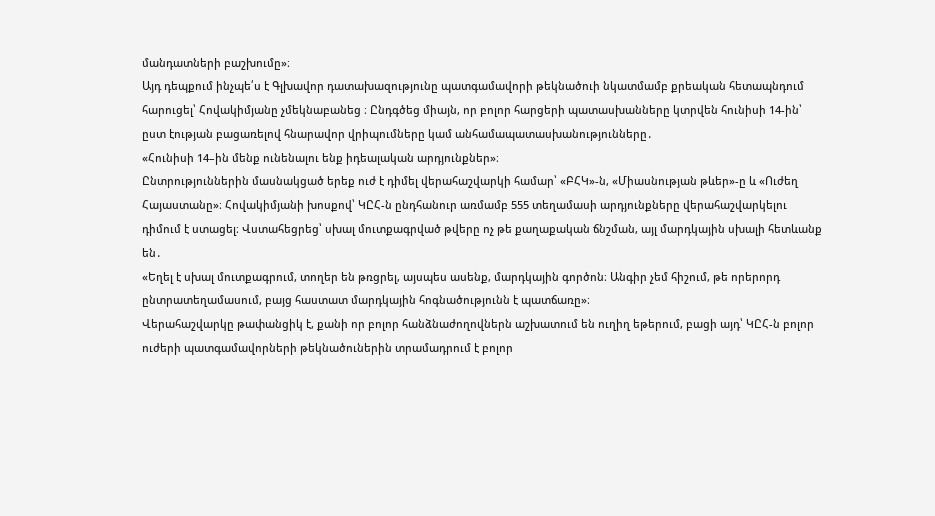մանդատների բաշխումը»։
Այդ դեպքում ինչպե՛ս է Գլխավոր դատախազությունը պատգամավորի թեկնածուի նկատմամբ քրեական հետապնդում հարուցել՝ Հովակիմյանը չմեկնաբանեց ։ Ընդգծեց միայն, որ բոլոր հարցերի պատասխանները կտրվեն հունիսի 14-ին՝ ըստ էության բացառելով հնարավոր վրիպումները կամ անհամապատասխանությունները․
«Հունիսի 14–ին մենք ունենալու ենք իդեալական արդյունքներ»։
Ընտրություններին մասնակցած երեք ուժ է դիմել վերահաշվարկի համար՝ «ԲՀԿ»-ն, «Միասնության թևեր»-ը և «Ուժեղ Հայաստանը»։ Հովակիմյանի խոսքով՝ ԿԸՀ-ն ընդհանուր առմամբ 555 տեղամասի արդյունքները վերահաշվարկելու դիմում է ստացել։ Վստահեցրեց՝ սխալ մուտքագրված թվերը ոչ թե քաղաքական ճնշման, այլ մարդկային սխալի հետևանք են․
«Եղել է սխալ մուտքագրում, տողեր են թռցրել, այսպես ասենք, մարդկային գործոն։ Անգիր չեմ հիշում, թե որերորդ ընտրատեղամասում, բայց հաստատ մարդկային հոգնածությունն է պատճառը»։
Վերահաշվարկը թափանցիկ է, քանի որ բոլոր հանձնաժողովներն աշխատում են ուղիղ եթերում, բացի այդ՝ ԿԸՀ-ն բոլոր ուժերի պատգամավորների թեկնածուներին տրամադրում է բոլոր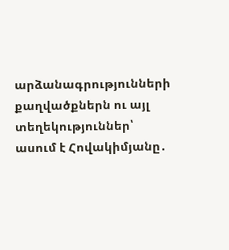արձանագրությունների քաղվածքներն ու այլ տեղեկություններ՝ ասում է Հովակիմյանը․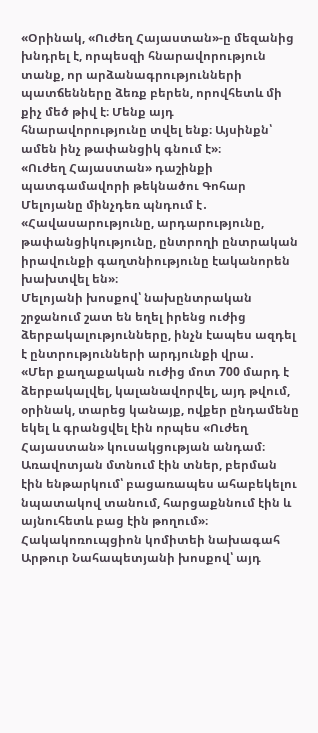«Օրինակ, «Ուժեղ Հայաստան»-ը մեզանից խնդրել է, որպեսզի հնարավորություն տանք, որ արձանագրությունների պատճենները ձեռք բերեն, որովհետև մի քիչ մեծ թիվ է։ Մենք այդ հնարավորությունը տվել ենք։ Այսինքն՝ ամեն ինչ թափանցիկ գնում է»։
«Ուժեղ Հայաստան» դաշինքի պատգամավորի թեկնածու Գոհար Մելոյանը մինչդեռ պնդում է․
«Հավասարությունը, արդարությունը, թափանցիկությունը, ընտրողի ընտրական իրավունքի գաղտնիությունը էականորեն խախտվել են»։
Մելոյանի խոսքով՝ նախընտրական շրջանում շատ են եղել իրենց ուժից ձերբակալությունները, ինչն էապես ազդել է ընտրությունների արդյունքի վրա․
«Մեր քաղաքական ուժից մոտ 700 մարդ է ձերբակալվել, կալանավորվել, այդ թվում, օրինակ, տարեց կանայք, ովքեր ընդամենը եկել և գրանցվել էին որպես «Ուժեղ Հայաստան» կուսակցության անդամ։ Առավոտյան մտնում էին տներ, բերման էին ենթարկում՝ բացառապես ահաբեկելու նպատակով տանում, հարցաքննում էին և այնուհետև բաց էին թողում»։
Հակակոռուպցիոն կոմիտեի նախագահ Արթուր Նահապետյանի խոսքով՝ այդ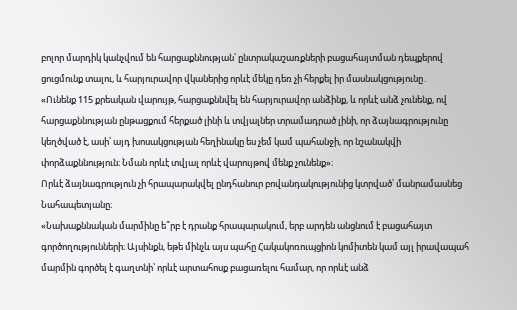բոլոր մարդիկ կանչվում են հարցաքննության՝ ընտրակաշառքների բացահայտման դեպքերով ցուցմունք տալու, և հարյուրավոր վկաներից որևէ մեկը դեռ չի հերքել իր մասնակցությունը․
«Ունենք 115 քրեական վարույթ, հարցաքննվել են հարյուրավոր անձինք, և որևէ անձ չունենք, ով հարցաքննության ընթացքում հերքած լինի և տվյալներ տրամադրած լինի, որ ձայնագրությունը կեղծված է, ասի՝ այդ խոսակցության հեղինակը ես չեմ կամ պահանջի, որ նշանակվի փորձաքննություն։ Նման որևէ տվյալ որևէ վարույթով մենք չունենք»։
Որևէ ձայնագրություն չի հրապարակվել ընդհանուր բովանդակությունից կտրված՝ մանրամասնեց Նահապետյանը։
«Նախաքննական մարմինը ե՞րբ է դրանք հրապարակում, երբ արդեն անցնում է բացահայտ գործողությունների։ Այսինքն, եթե մինչև այս պահը Հակակոռուպցիոն կոմիտեն կամ այլ իրավապահ մարմին գործել է գաղտնի՝ որևէ արտահոսք բացառելու համար, որ որևէ անձ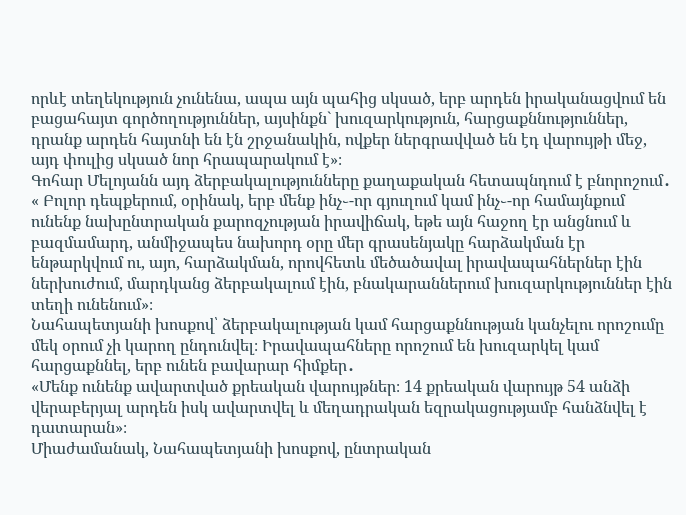որևէ տեղեկություն չունենա, ապա այն պահից սկսած, երբ արդեն իրականացվում են բացահայտ գործողություններ, այսինքն` խուզարկություն, հարցաքննություններ, դրանք արդեն հայտնի են էն շրջանակին, ովքեր ներգրավված են էդ վարույթի մեջ, այդ փուլից սկսած նոր հրապարակում է»։
Գոհար Մելոյանն այդ ձերբակալությունները քաղաքական հետապնդում է բնորոշում․
« Բոլոր դեպքերում, օրինակ, երբ մենք ինչ֊-որ գյուղում կամ ինչ֊-որ համայնքում ունենք նախընտրական քարոզչության իրավիճակ, եթե այն հաջող էր անցնում և բազմամարդ, անմիջապես նախորդ օրը մեր գրասենյակը հարձակման էր ենթարկվում ու, այո, հարձակման, որովհետև մեծածավալ իրավապահներներ էին ներխուժում, մարդկանց ձերբակալում էին, բնակարաններում խուզարկություններ էին տեղի ունենում»։
Նահապետյանի խոսքով՝ ձերբակալության կամ հարցաքննության կանչելու որոշումը մեկ օրում չի կարող ընդունվել։ Իրավապահները որոշում են խուզարկել կամ հարցաքննել, երբ ունեն բավարար հիմքեր․
«Մենք ունենք ավարտված քրեական վարույթներ։ 14 քրեական վարույթ 54 անձի վերաբերյալ արդեն իսկ ավարտվել և մեղադրական եզրակացությամբ հանձնվել է դատարան»։
Միաժամանակ, Նահապետյանի խոսքով, ընտրական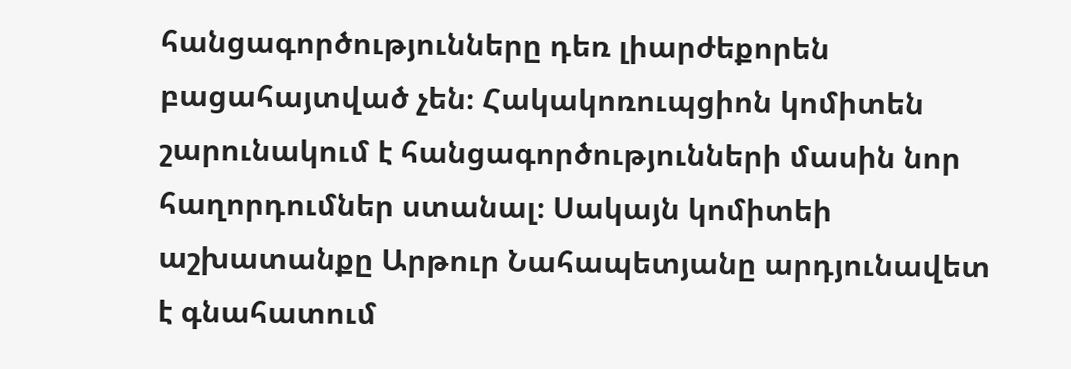հանցագործությունները դեռ լիարժեքորեն բացահայտված չեն։ Հակակոռուպցիոն կոմիտեն շարունակում է հանցագործությունների մասին նոր հաղորդումներ ստանալ։ Սակայն կոմիտեի աշխատանքը Արթուր Նահապետյանը արդյունավետ է գնահատում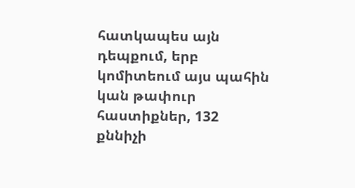հատկապես այն դեպքում, երբ կոմիտեում այս պահին կան թափուր հաստիքներ, 132 քննիչի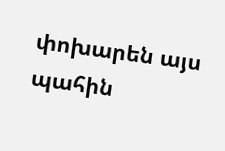փոխարեն այս պահին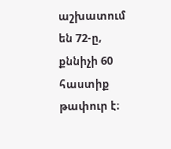աշխատում են 72-ը, քննիչի 60 հաստիք թափուր է։